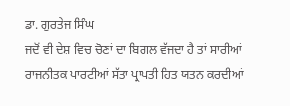ਡਾ. ਗੁਰਤੇਜ ਸਿੰਘ
ਜਦੋਂ ਵੀ ਦੇਸ਼ ਵਿਚ ਚੋਣਾਂ ਦਾ ਬਿਗਲ ਵੱਜਦਾ ਹੈ ਤਾਂ ਸਾਰੀਆਂ ਰਾਜਨੀਤਕ ਪਾਰਟੀਆਂ ਸੱਤਾ ਪ੍ਰਾਪਤੀ ਹਿਤ ਯਤਨ ਕਰਦੀਆਂ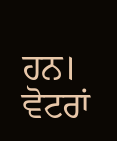ਹਨ। ਵੋਟਰਾਂ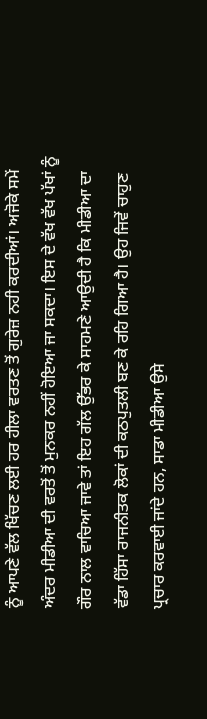ਨੂੰ ਆਪਣੇ ਵੱਲ ਖਿੱਚਣ ਲਈ ਹਰ ਹੀਲਾ ਵਰਤਣ ਤੋਂ ਗੁਰੇਜ਼ ਨਹੀ ਕਰਦੀਆਂ। ਅਜੋਕੇ ਸਮੇਂ ਅੰਦਰ ਮੀਡੀਆ ਦੀ ਵਰਤੋਂ ਤੋਂ ਮੁਨਕਰ ਨਹੀਂ ਹੋਇਆ ਜਾ ਸਕਦਾ। ਇਸ ਦੇ ਵੱਖ ਵੱਖ ਪੱਖਾਂ ਨੂੰ ਗੌਰ ਨਾਲ ਵਾਚਿਆ ਜਾਵੇ ਤਾਂ ਇਹ ਗੱਲ ਉੱਭਰ ਕੇ ਸਾਹਮਣੇ ਆਉਦੀ ਹੈ ਕਿ ਮੀਡੀਆ ਦਾ ਵੱਡਾ ਹਿੱਸਾ ਰਾਜਨੀਤਕ ਲੋਕਾਂ ਦੀ ਕਠਪੁਤਲੀ ਬਣ ਕੇ ਰਹਿ ਗਿਆ ਹੈ। ਉਹ ਜਿਵੇਂ ਚਾਹੁਣ ਪ੍ਰਚਾਰ ਕਰਵਾਈ ਜਾਂਦੇ ਹਨ, ਸਾਡਾ ਮੀਡੀਆ ਉਸੇ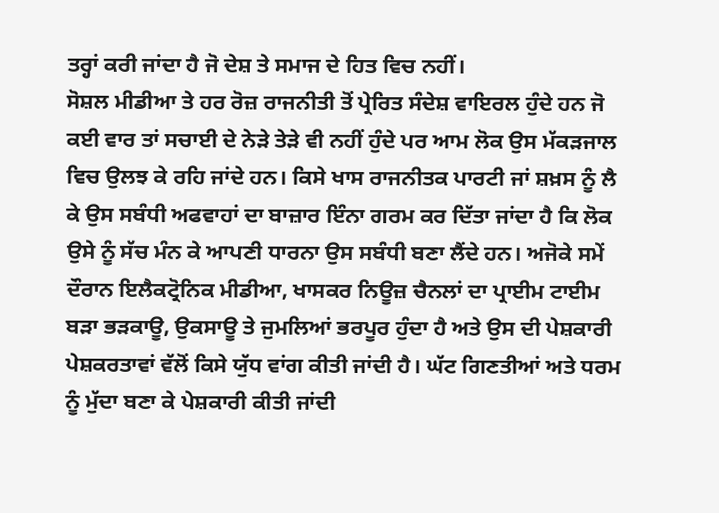ਤਰ੍ਹਾਂ ਕਰੀ ਜਾਂਦਾ ਹੈ ਜੋ ਦੇਸ਼ ਤੇ ਸਮਾਜ ਦੇ ਹਿਤ ਵਿਚ ਨਹੀਂ।
ਸੋਸ਼ਲ ਮੀਡੀਆ ਤੇ ਹਰ ਰੋਜ਼ ਰਾਜਨੀਤੀ ਤੋਂ ਪ੍ਰੇਰਿਤ ਸੰਦੇਸ਼ ਵਾਇਰਲ ਹੁੰਦੇ ਹਨ ਜੋ ਕਈ ਵਾਰ ਤਾਂ ਸਚਾਈ ਦੇ ਨੇੜੇ ਤੇੜੇ ਵੀ ਨਹੀਂ ਹੁੰਦੇ ਪਰ ਆਮ ਲੋਕ ਉਸ ਮੱਕੜਜਾਲ ਵਿਚ ਉਲਝ ਕੇ ਰਹਿ ਜਾਂਦੇ ਹਨ। ਕਿਸੇ ਖਾਸ ਰਾਜਨੀਤਕ ਪਾਰਟੀ ਜਾਂ ਸ਼ਖ਼ਸ ਨੂੰ ਲੈ ਕੇ ਉਸ ਸਬੰਧੀ ਅਫਵਾਹਾਂ ਦਾ ਬਾਜ਼ਾਰ ਇੰਨਾ ਗਰਮ ਕਰ ਦਿੱਤਾ ਜਾਂਦਾ ਹੈ ਕਿ ਲੋਕ ਉਸੇ ਨੂੰ ਸੱਚ ਮੰਨ ਕੇ ਆਪਣੀ ਧਾਰਨਾ ਉਸ ਸਬੰਧੀ ਬਣਾ ਲੈਂਦੇ ਹਨ। ਅਜੋਕੇ ਸਮੇਂ ਦੌਰਾਨ ਇਲੈਕਟ੍ਰੋਨਿਕ ਮੀਡੀਆ, ਖਾਸਕਰ ਨਿਊਜ਼ ਚੈਨਲਾਂ ਦਾ ਪ੍ਰਾਈਮ ਟਾਈਮ ਬੜਾ ਭੜਕਾਊ, ਉਕਸਾਊ ਤੇ ਜੁਮਲਿਆਂ ਭਰਪੂਰ ਹੁੰਦਾ ਹੈ ਅਤੇ ਉਸ ਦੀ ਪੇਸ਼ਕਾਰੀ ਪੇਸ਼ਕਰਤਾਵਾਂ ਵੱਲੋਂ ਕਿਸੇ ਯੁੱਧ ਵਾਂਗ ਕੀਤੀ ਜਾਂਦੀ ਹੈ। ਘੱਟ ਗਿਣਤੀਆਂ ਅਤੇ ਧਰਮ ਨੂੰ ਮੁੱਦਾ ਬਣਾ ਕੇ ਪੇਸ਼ਕਾਰੀ ਕੀਤੀ ਜਾਂਦੀ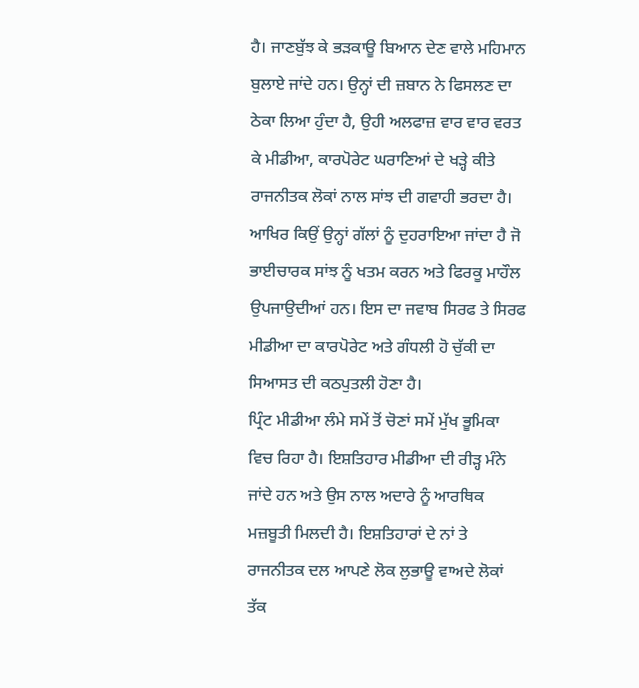ਹੈ। ਜਾਣਬੁੱਝ ਕੇ ਭੜਕਾਊ ਬਿਆਨ ਦੇਣ ਵਾਲੇ ਮਹਿਮਾਨ ਬੁਲਾਏ ਜਾਂਦੇ ਹਨ। ਉਨ੍ਹਾਂ ਦੀ ਜ਼ਬਾਨ ਨੇ ਫਿਸਲਣ ਦਾ ਠੇਕਾ ਲਿਆ ਹੁੰਦਾ ਹੈ, ਉਹੀ ਅਲਫਾਜ਼ ਵਾਰ ਵਾਰ ਵਰਤ ਕੇ ਮੀਡੀਆ, ਕਾਰਪੋਰੇਟ ਘਰਾਣਿਆਂ ਦੇ ਖੜ੍ਹੇ ਕੀਤੇ ਰਾਜਨੀਤਕ ਲੋਕਾਂ ਨਾਲ ਸਾਂਝ ਦੀ ਗਵਾਹੀ ਭਰਦਾ ਹੈ। ਆਖਿਰ ਕਿਉਂ ਉਨ੍ਹਾਂ ਗੱਲਾਂ ਨੂੰ ਦੁਹਰਾਇਆ ਜਾਂਦਾ ਹੈ ਜੋ ਭਾਈਚਾਰਕ ਸਾਂਝ ਨੂੰ ਖਤਮ ਕਰਨ ਅਤੇ ਫਿਰਕੂ ਮਾਹੌਲ ਉਪਜਾਉਦੀਆਂ ਹਨ। ਇਸ ਦਾ ਜਵਾਬ ਸਿਰਫ ਤੇ ਸਿਰਫ ਮੀਡੀਆ ਦਾ ਕਾਰਪੋਰੇਟ ਅਤੇ ਗੰਧਲੀ ਹੋ ਚੁੱਕੀ ਦਾ ਸਿਆਸਤ ਦੀ ਕਠਪੁਤਲੀ ਹੋਣਾ ਹੈ।
ਪ੍ਰਿੰਟ ਮੀਡੀਆ ਲੰਮੇ ਸਮੇਂ ਤੋਂ ਚੋਣਾਂ ਸਮੇਂ ਮੁੱਖ ਭੂਮਿਕਾ ਵਿਚ ਰਿਹਾ ਹੈ। ਇਸ਼ਤਿਹਾਰ ਮੀਡੀਆ ਦੀ ਰੀੜ੍ਹ ਮੰਨੇ ਜਾਂਦੇ ਹਨ ਅਤੇ ਉਸ ਨਾਲ ਅਦਾਰੇ ਨੂੰ ਆਰਥਿਕ ਮਜ਼ਬੂਤੀ ਮਿਲਦੀ ਹੈ। ਇਸ਼ਤਿਹਾਰਾਂ ਦੇ ਨਾਂ ਤੇ ਰਾਜਨੀਤਕ ਦਲ ਆਪਣੇ ਲੋਕ ਲੁਭਾਊ ਵਾਅਦੇ ਲੋਕਾਂ ਤੱਕ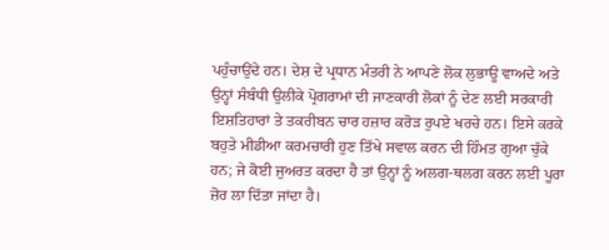ਪਹੁੰਚਾਉਂਦੇ ਹਨ। ਦੇਸ਼ ਦੇ ਪ੍ਰਧਾਨ ਮੰਤਰੀ ਨੇ ਆਪਣੇ ਲੋਕ ਲੁਭਾਊ ਵਾਅਦੇ ਅਤੇ ਉਨ੍ਹਾਂ ਸੰਬੰਧੀ ਉਲੀਕੇ ਪ੍ਰੋਗਰਾਮਾਂ ਦੀ ਜਾਣਕਾਰੀ ਲੋਕਾਂ ਨੂੰ ਦੇਣ ਲਈ ਸਰਕਾਰੀ ਇਸ਼ਤਿਹਾਰਾਂ ਤੇ ਤਕਰੀਬਨ ਚਾਰ ਹਜ਼ਾਰ ਕਰੋੜ ਰੁਪਏ ਖਰਚੇ ਹਨ। ਇਸੇ ਕਰਕੇ ਬਹੁਤੇ ਮੀਡੀਆ ਕਰਮਚਾਰੀ ਹੁਣ ਤਿੱਖੇ ਸਵਾਲ ਕਰਨ ਦੀ ਹਿੰਮਤ ਗੁਆ ਚੁੱਕੇ ਹਨ; ਜੇ ਕੋਈ ਜੁਅਰਤ ਕਰਦਾ ਹੈ ਤਾਂ ਉਨ੍ਹਾਂ ਨੂੰ ਅਲਗ-ਥਲਗ ਕਰਨ ਲਈ ਪੂਰਾ ਜ਼ੋਰ ਲਾ ਦਿੱਤਾ ਜਾਂਦਾ ਹੈ।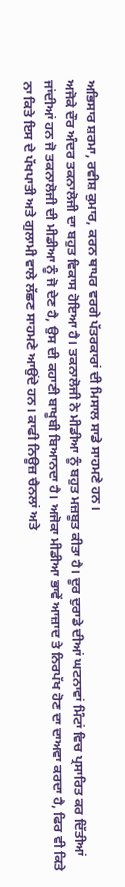ਅਭਿਸਾਰ ਸ਼ਰਮਾ, ਰਵੀਸ਼ ਕੁਮਾਰ, ਕਰਨ ਥਾਪਰ ਵਰਗੇ ਪੱਤਰਕਾਰਾਂ ਦੀ ਮਿਸਾਲ ਸਾਡੇ ਸਾਹਮਣੇ ਹਨ।
ਅਜੋਕੇ ਦੌਰ ਅੰਦਰ ਤਕਨਾਲੋਜੀ ਦਾ ਬਹੁਤ ਵਿਕਾਸ ਹੋਇਆ ਹੈ। ਤਕਨਾਲੋਜੀ ਨੇ ਮੀਡੀਆ ਨੂੰ ਬਹੁਤ ਮਜ਼ਬੂਤ ਕੀਤਾ ਹੈ। ਦੂਰ ਦੁਰਾਡੇ ਦੀਆਂ ਘਟਨਾਵਾਂ ਮਿੰਟਾਂ ਵਿਚ ਪ੍ਰਸਾਰਿਤ ਕਰ ਦਿੱਤੀਆਂ ਜਾਂਦੀਆਂ ਹਨ ਜੋ ਤਕਨਾਲੋਜੀ ਦੀ ਮੀਡੀਆ ਨੂੰ ਜੋ ਦੇਣ ਹੈ, ਉਸ ਦੀ ਕਹਾਣੀ ਬਾਖੂਬੀ ਬਿਆਨਦਾ ਹੈ। ਅਜੋਕਾ ਮੀਡੀਆ ਭਾਵੇਂ ਆਜ਼ਾਦ ਤੇ ਨਿਰਪੱਖ ਹੋਣ ਦਾ ਦਾਅਵਾ ਕਰਦਾ ਹੈ, ਫਿਰ ਵੀ ਕਿਤੇ ਨਾ ਕਿਤੇ ਇਸ ਦੇ ਪੱਖਪਾਤੀ ਅਤੇ ਗੁਲਾਮੀ ਵਾਲੇ ਲੱਛਣ ਸਾਹਮਣੇ ਆਉਂਦੇ ਹਨ। ਕਾਫੀ ਨਿਊਜ਼ ਚੈਨਲਾਂ ਅਤੇ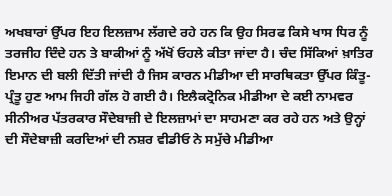ਅਖਬਾਰਾਂ ਉੱਪਰ ਇਹ ਇਲਜ਼ਾਮ ਲੱਗਦੇ ਰਹੇ ਹਨ ਕਿ ਉਹ ਸਿਰਫ ਕਿਸੇ ਖਾਸ ਧਿਰ ਨੂੰ ਤਰਜੀਹ ਦਿੰਦੇ ਹਨ ਤੇ ਬਾਕੀਆਂ ਨੂੰ ਅੱਖੋਂ ਓਹਲੇ ਕੀਤਾ ਜਾਂਦਾ ਹੈ। ਚੰਦ ਸਿੱਕਿਆਂ ਖ਼ਾਤਿਰ ਇਮਾਨ ਦੀ ਬਲੀ ਦਿੱਤੀ ਜਾਂਦੀ ਹੈ ਜਿਸ ਕਾਰਨ ਮੀਡੀਆ ਦੀ ਸਾਰਥਿਕਤਾ ਉੱਪਰ ਕਿੰਤੂ-ਪ੍ਰੰਤੂ ਹੁਣ ਆਮ ਜਿਹੀ ਗੱਲ ਹੋ ਗਈ ਹੈ। ਇਲੈਕਟ੍ਰੋਨਿਕ ਮੀਡੀਆ ਦੇ ਕਈ ਨਾਮਵਰ ਸੀਨੀਅਰ ਪੱਤਰਕਾਰ ਸੌਦੇਬਾਜ਼ੀ ਦੇ ਇਲਜ਼ਾਮਾਂ ਦਾ ਸਾਹਮਣਾ ਕਰ ਰਹੇ ਹਨ ਅਤੇ ਉਨ੍ਹਾਂ ਦੀ ਸੌਦੇਬਾਜ਼ੀ ਕਰਦਿਆਂ ਦੀ ਨਸ਼ਰ ਵੀਡੀਓ ਨੇ ਸਮੁੱਚੇ ਮੀਡੀਆ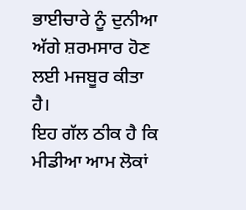ਭਾਈਚਾਰੇ ਨੂੰ ਦੁਨੀਆ ਅੱਗੇ ਸ਼ਰਮਸਾਰ ਹੋਣ ਲਈ ਮਜਬੂਰ ਕੀਤਾ ਹੈ।
ਇਹ ਗੱਲ ਠੀਕ ਹੈ ਕਿ ਮੀਡੀਆ ਆਮ ਲੋਕਾਂ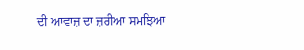ਦੀ ਆਵਾਜ਼ ਦਾ ਜ਼ਰੀਆ ਸਮਝਿਆ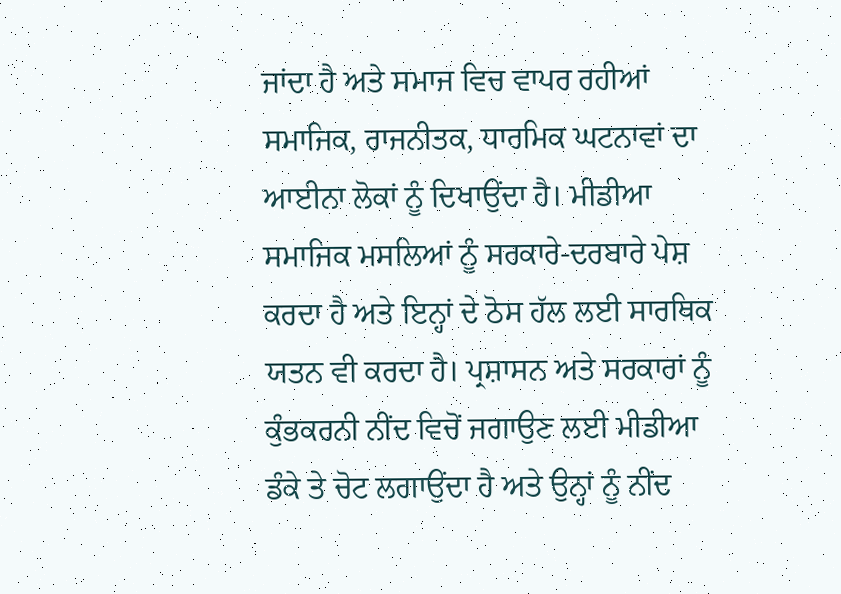ਜਾਂਦਾ ਹੈ ਅਤੇ ਸਮਾਜ ਵਿਚ ਵਾਪਰ ਰਹੀਆਂ ਸਮਾਜਿਕ, ਰਾਜਨੀਤਕ, ਧਾਰਮਿਕ ਘਟਨਾਵਾਂ ਦਾ ਆਈਨਾ ਲੋਕਾਂ ਨੂੰ ਦਿਖਾਉਂਦਾ ਹੈ। ਮੀਡੀਆ ਸਮਾਜਿਕ ਮਸਲਿਆਂ ਨੂੰ ਸਰਕਾਰੇ-ਦਰਬਾਰੇ ਪੇਸ਼ ਕਰਦਾ ਹੈ ਅਤੇ ਇਨ੍ਹਾਂ ਦੇ ਠੋਸ ਹੱਲ ਲਈ ਸਾਰਥਿਕ ਯਤਨ ਵੀ ਕਰਦਾ ਹੈ। ਪ੍ਰਸ਼ਾਸਨ ਅਤੇ ਸਰਕਾਰਾਂ ਨੂੰ ਕੁੰਭਕਰਨੀ ਨੀਂਦ ਵਿਚੋਂ ਜਗਾਉਣ ਲਈ ਮੀਡੀਆ ਡੰਕੇ ਤੇ ਚੋਟ ਲਗਾਉਂਦਾ ਹੈ ਅਤੇ ਉਨ੍ਹਾਂ ਨੂੰ ਨੀਂਦ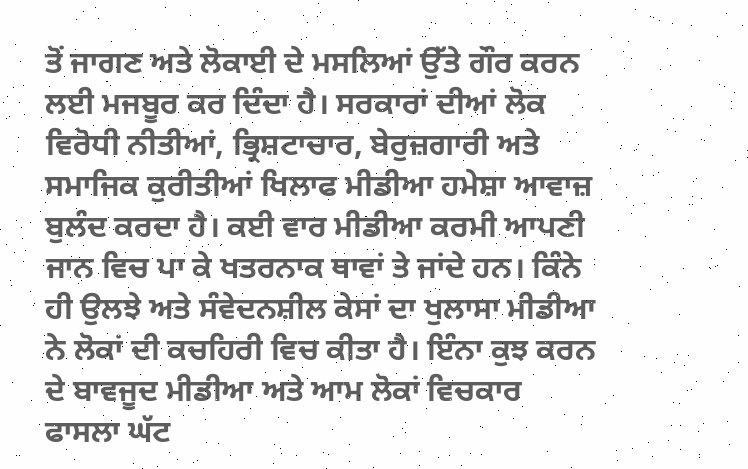ਤੋਂ ਜਾਗਣ ਅਤੇ ਲੋਕਾਈ ਦੇ ਮਸਲਿਆਂ ਉੱਤੇ ਗੌਰ ਕਰਨ ਲਈ ਮਜਬੂਰ ਕਰ ਦਿੰਦਾ ਹੈ। ਸਰਕਾਰਾਂ ਦੀਆਂ ਲੋਕ ਵਿਰੋਧੀ ਨੀਤੀਆਂ, ਭ੍ਰਿਸ਼ਟਾਚਾਰ, ਬੇਰੁਜ਼ਗਾਰੀ ਅਤੇ ਸਮਾਜਿਕ ਕੁਰੀਤੀਆਂ ਖਿਲਾਫ ਮੀਡੀਆ ਹਮੇਸ਼ਾ ਆਵਾਜ਼ ਬੁਲੰਦ ਕਰਦਾ ਹੈ। ਕਈ ਵਾਰ ਮੀਡੀਆ ਕਰਮੀ ਆਪਣੀ ਜਾਨ ਵਿਚ ਪਾ ਕੇ ਖਤਰਨਾਕ ਥਾਵਾਂ ਤੇ ਜਾਂਦੇ ਹਨ। ਕਿੰਨੇ ਹੀ ਉਲਝੇ ਅਤੇ ਸੰਵੇਦਨਸ਼ੀਲ ਕੇਸਾਂ ਦਾ ਖੁਲਾਸਾ ਮੀਡੀਆ ਨੇ ਲੋਕਾਂ ਦੀ ਕਚਹਿਰੀ ਵਿਚ ਕੀਤਾ ਹੈ। ਇੰਨਾ ਕੁਝ ਕਰਨ ਦੇ ਬਾਵਜੂਦ ਮੀਡੀਆ ਅਤੇ ਆਮ ਲੋਕਾਂ ਵਿਚਕਾਰ ਫਾਸਲਾ ਘੱਟ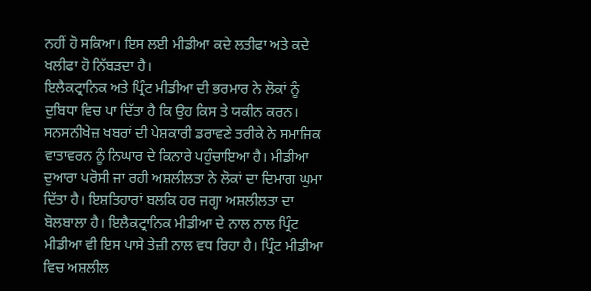ਨਹੀਂ ਹੋ ਸਕਿਆ। ਇਸ ਲਈ ਮੀਡੀਆ ਕਦੇ ਲਤੀਫਾ ਅਤੇ ਕਦੇ ਖਲੀਫਾ ਹੋ ਨਿੱਬੜਦਾ ਹੈ।
ਇਲੈਕਟ੍ਰਾਨਿਕ ਅਤੇ ਪ੍ਰਿੰਟ ਮੀਡੀਆ ਦੀ ਭਰਮਾਰ ਨੇ ਲੋਕਾਂ ਨੂੰ ਦੁਬਿਧਾ ਵਿਚ ਪਾ ਦਿੱਤਾ ਹੈ ਕਿ ਉਹ ਕਿਸ ਤੇ ਯਕੀਨ ਕਰਨ। ਸਨਸਨੀਖੇਜ਼ ਖਬਰਾਂ ਦੀ ਪੇਸ਼ਕਾਰੀ ਡਰਾਵਣੇ ਤਰੀਕੇ ਨੇ ਸਮਾਜਿਕ ਵਾਤਾਵਰਨ ਨੂੰ ਨਿਘਾਰ ਦੇ ਕਿਨਾਰੇ ਪਹੁੰਚਾਇਆ ਹੈ। ਮੀਡੀਆ ਦੁਆਰਾ ਪਰੋਸੀ ਜਾ ਰਹੀ ਅਸ਼ਲੀਲਤਾ ਨੇ ਲੋਕਾਂ ਦਾ ਦਿਮਾਗ ਘੁਮਾ ਦਿੱਤਾ ਹੈ। ਇਸ਼ਤਿਹਾਰਾਂ ਬਲਕਿ ਹਰ ਜਗ੍ਹਾ ਅਸ਼ਲੀਲਤਾ ਦਾ ਬੋਲਬਾਲਾ ਹੈ। ਇਲੈਕਟ੍ਰਾਨਿਕ ਮੀਡੀਆ ਦੇ ਨਾਲ ਨਾਲ ਪ੍ਰਿੰਟ ਮੀਡੀਆ ਵੀ ਇਸ ਪਾਸੇ ਤੇਜ਼ੀ ਨਾਲ ਵਧ ਰਿਹਾ ਹੈ। ਪ੍ਰਿੰਟ ਮੀਡੀਆ ਵਿਚ ਅਸ਼ਲੀਲ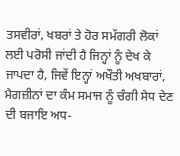ਤਸਵੀਰਾਂ, ਖਬਰਾਂ ਤੇ ਹੋਰ ਸਮੱਗਰੀ ਲੋਕਾਂ ਲਈ ਪਰੋਸੀ ਜਾਂਦੀ ਹੈ ਜਿਨ੍ਹਾਂ ਨੂੰ ਦੇਖ ਕੇ ਜਾਪਦਾ ਹੈ, ਜਿਵੇਂ ਇਨ੍ਹਾਂ ਅਖੌਤੀ ਅਖਬਾਰਾਂ, ਮੈਗਜ਼ੀਨਾਂ ਦਾ ਕੰਮ ਸਮਾਜ ਨੂੰ ਚੰਗੀ ਸੇਧ ਦੇਣ ਦੀ ਬਜਾਇ ਅਧ-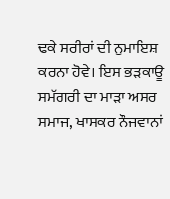ਢਕੇ ਸਰੀਰਾਂ ਦੀ ਨੁਮਾਇਸ਼ ਕਰਨਾ ਹੋਵੇ। ਇਸ ਭੜਕਾਊ ਸਮੱਗਰੀ ਦਾ ਮਾੜਾ ਅਸਰ ਸਮਾਜ, ਖਾਸਕਰ ਨੌਜਵਾਨਾਂ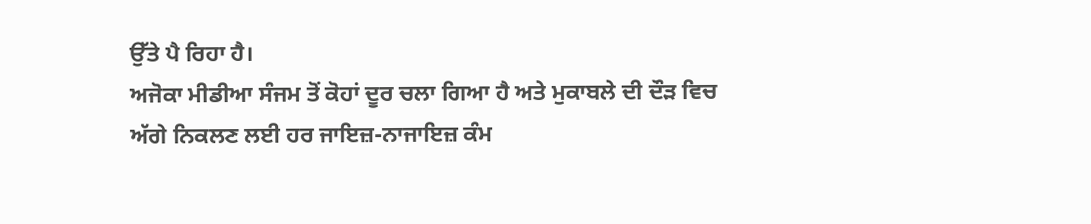ਉੱਤੇ ਪੈ ਰਿਹਾ ਹੈ।
ਅਜੋਕਾ ਮੀਡੀਆ ਸੰਜਮ ਤੋਂ ਕੋਹਾਂ ਦੂਰ ਚਲਾ ਗਿਆ ਹੈ ਅਤੇ ਮੁਕਾਬਲੇ ਦੀ ਦੌੜ ਵਿਚ ਅੱਗੇ ਨਿਕਲਣ ਲਈ ਹਰ ਜਾਇਜ਼-ਨਾਜਾਇਜ਼ ਕੰਮ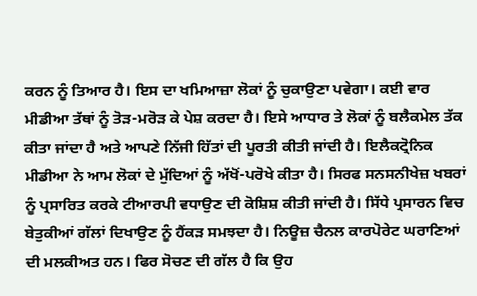ਕਰਨ ਨੂੰ ਤਿਆਰ ਹੈ। ਇਸ ਦਾ ਖਮਿਆਜ਼ਾ ਲੋਕਾਂ ਨੂੰ ਚੁਕਾਉਣਾ ਪਵੇਗਾ। ਕਈ ਵਾਰ ਮੀਡੀਆ ਤੱਥਾਂ ਨੂੰ ਤੋੜ-ਮਰੋੜ ਕੇ ਪੇਸ਼ ਕਰਦਾ ਹੈ। ਇਸੇ ਆਧਾਰ ਤੇ ਲੋਕਾਂ ਨੂੰ ਬਲੈਕਮੇਲ ਤੱਕ ਕੀਤਾ ਜਾਂਦਾ ਹੈ ਅਤੇ ਆਪਣੇ ਨਿੱਜੀ ਹਿੱਤਾਂ ਦੀ ਪੂਰਤੀ ਕੀਤੀ ਜਾਂਦੀ ਹੈ। ਇਲੈਕਟ੍ਰੋਨਿਕ ਮੀਡੀਆ ਨੇ ਆਮ ਲੋਕਾਂ ਦੇ ਮੁੱਦਿਆਂ ਨੂੰ ਅੱਖੋਂ-ਪਰੋਖੇ ਕੀਤਾ ਹੈ। ਸਿਰਫ ਸਨਸਨੀਖੇਜ਼ ਖਬਰਾਂ ਨੂੰ ਪ੍ਰਸਾਰਿਤ ਕਰਕੇ ਟੀਆਰਪੀ ਵਧਾਉਣ ਦੀ ਕੋਸ਼ਿਸ਼ ਕੀਤੀ ਜਾਂਦੀ ਹੈ। ਸਿੱਧੇ ਪ੍ਰਸਾਰਨ ਵਿਚ ਬੇਤੁਕੀਆਂ ਗੱਲਾਂ ਦਿਖਾਉਣ ਨੂੰ ਹੈਂਕੜ ਸਮਝਦਾ ਹੈ। ਨਿਊਜ਼ ਚੈਨਲ ਕਾਰਪੋਰੇਟ ਘਰਾਣਿਆਂ ਦੀ ਮਲਕੀਅਤ ਹਨ। ਫਿਰ ਸੋਚਣ ਦੀ ਗੱਲ ਹੈ ਕਿ ਉਹ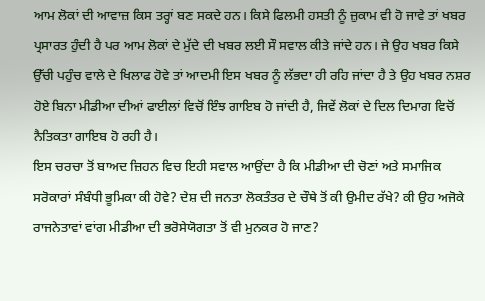ਆਮ ਲੋਕਾਂ ਦੀ ਆਵਾਜ਼ ਕਿਸ ਤਰ੍ਹਾਂ ਬਣ ਸਕਦੇ ਹਨ। ਕਿਸੇ ਫਿਲਮੀ ਹਸਤੀ ਨੂੰ ਜ਼ੁਕਾਮ ਵੀ ਹੋ ਜਾਵੇ ਤਾਂ ਖਬਰ ਪ੍ਰਸਾਰਤ ਹੁੰਦੀ ਹੈ ਪਰ ਆਮ ਲੋਕਾਂ ਦੇ ਮੁੱਦੇ ਦੀ ਖਬਰ ਲਈ ਸੌ ਸਵਾਲ ਕੀਤੇ ਜਾਂਦੇ ਹਨ। ਜੇ ਉਹ ਖਬਰ ਕਿਸੇ ਉੱਚੀ ਪਹੁੰਚ ਵਾਲੇ ਦੇ ਖਿਲਾਫ ਹੋਵੇ ਤਾਂ ਆਦਮੀ ਇਸ ਖਬਰ ਨੂੰ ਲੱਭਦਾ ਹੀ ਰਹਿ ਜਾਂਦਾ ਹੈ ਤੇ ਉਹ ਖਬਰ ਨਸ਼ਰ ਹੋਏ ਬਿਨਾ ਮੀਡੀਆ ਦੀਆਂ ਫਾਈਲਾਂ ਵਿਚੋਂ ਇੰਝ ਗਾਇਬ ਹੋ ਜਾਂਦੀ ਹੈ, ਜਿਵੇਂ ਲੋਕਾਂ ਦੇ ਦਿਲ ਦਿਮਾਗ ਵਿਚੋਂ ਨੈਤਿਕਤਾ ਗਾਇਬ ਹੋ ਰਹੀ ਹੈ।
ਇਸ ਚਰਚਾ ਤੋਂ ਬਾਅਦ ਜ਼ਿਹਨ ਵਿਚ ਇਹੀ ਸਵਾਲ ਆਉਂਦਾ ਹੈ ਕਿ ਮੀਡੀਆ ਦੀ ਚੋਣਾਂ ਅਤੇ ਸਮਾਜਿਕ ਸਰੋਕਾਰਾਂ ਸੰਬੰਧੀ ਭੂਮਿਕਾ ਕੀ ਹੋਵੇ? ਦੇਸ਼ ਦੀ ਜਨਤਾ ਲੋਕਤੰਤਰ ਦੇ ਚੌਥੇ ਤੋਂ ਕੀ ਉਮੀਦ ਰੱਖੇ? ਕੀ ਉਹ ਅਜੋਕੇ ਰਾਜਨੇਤਾਵਾਂ ਵਾਂਗ ਮੀਡੀਆ ਦੀ ਭਰੋਸੇਯੋਗਤਾ ਤੋਂ ਵੀ ਮੁਨਕਰ ਹੋ ਜਾਣ?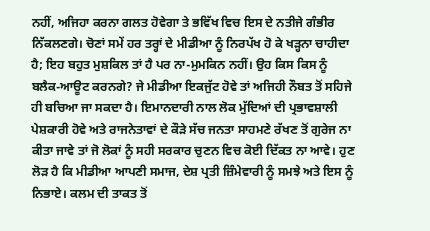ਨਹੀਂ, ਅਜਿਹਾ ਕਰਨਾ ਗਲਤ ਹੋਵੇਗਾ ਤੇ ਭਵਿੱਖ ਵਿਚ ਇਸ ਦੇ ਨਤੀਜੇ ਗੰਭੀਰ ਨਿੱਕਲਣਗੇ। ਚੋਣਾਂ ਸਮੇਂ ਹਰ ਤਰ੍ਹਾਂ ਦੇ ਮੀਡੀਆ ਨੂੰ ਨਿਰਪੱਖ ਹੋ ਕੇ ਖੜ੍ਹਨਾ ਚਾਹੀਦਾ ਹੈ; ਇਹ ਬਹੁਤ ਮੁਸ਼ਕਿਲ ਤਾਂ ਹੈ ਪਰ ਨਾ-ਮੁਮਕਿਨ ਨਹੀਂ। ਉਹ ਕਿਸ ਕਿਸ ਨੂੰ ਬਲੈਕ-ਆਊਟ ਕਰਨਗੇ? ਜੇ ਮੀਡੀਆ ਇਕਜੁੱਟ ਹੋਵੇ ਤਾਂ ਅਜਿਹੀ ਨੌਬਤ ਤੋਂ ਸਹਿਜੇ ਹੀ ਬਚਿਆ ਜਾ ਸਕਦਾ ਹੈ। ਇਮਾਨਦਾਰੀ ਨਾਲ ਲੋਕ ਮੁੱਦਿਆਂ ਦੀ ਪ੍ਰਭਾਵਸ਼ਾਲੀ ਪੇਸ਼ਕਾਰੀ ਹੋਵੇ ਅਤੇ ਰਾਜਨੇਤਾਵਾਂ ਦੇ ਕੌੜੇ ਸੱਚ ਜਨਤਾ ਸਾਹਮਣੇ ਰੱਖਣ ਤੋਂ ਗੁਰੇਜ ਨਾ ਕੀਤਾ ਜਾਵੇ ਤਾਂ ਜੋ ਲੋਕਾਂ ਨੂੰ ਸਹੀ ਸਰਕਾਰ ਚੁਣਨ ਵਿਚ ਕੋਈ ਦਿੱਕਤ ਨਾ ਆਵੇ। ਹੁਣ ਲੋੜ ਹੈ ਕਿ ਮੀਡੀਆ ਆਪਣੀ ਸਮਾਜ, ਦੇਸ਼ ਪ੍ਰਤੀ ਜ਼ਿੰਮੇਵਾਰੀ ਨੂੰ ਸਮਝੇ ਅਤੇ ਇਸ ਨੂੰ ਨਿਭਾਏ। ਕਲਮ ਦੀ ਤਾਕਤ ਤੋਂ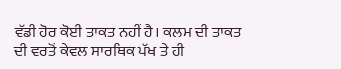ਵੱਡੀ ਹੋਰ ਕੋਈ ਤਾਕਤ ਨਹੀਂ ਹੈ। ਕਲਮ ਦੀ ਤਾਕਤ ਦੀ ਵਰਤੋਂ ਕੇਵਲ ਸਾਰਥਿਕ ਪੱਖ ਤੇ ਹੀ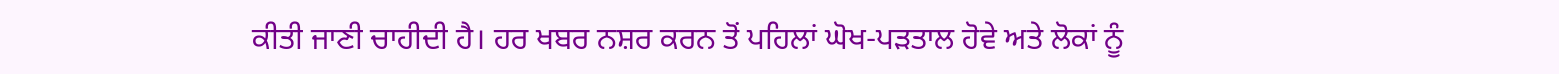ਕੀਤੀ ਜਾਣੀ ਚਾਹੀਦੀ ਹੈ। ਹਰ ਖਬਰ ਨਸ਼ਰ ਕਰਨ ਤੋਂ ਪਹਿਲਾਂ ਘੋਖ-ਪੜਤਾਲ ਹੋਵੇ ਅਤੇ ਲੋਕਾਂ ਨੂੰ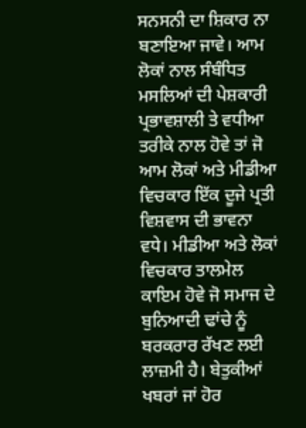ਸਨਸਨੀ ਦਾ ਸ਼ਿਕਾਰ ਨਾ ਬਣਾਇਆ ਜਾਵੇ। ਆਮ ਲੋਕਾਂ ਨਾਲ ਸੰਬੰਧਿਤ ਮਸਲਿਆਂ ਦੀ ਪੇਸ਼ਕਾਰੀ ਪ੍ਰਭਾਵਸ਼ਾਲੀ ਤੇ ਵਧੀਆ ਤਰੀਕੇ ਨਾਲ ਹੋਵੇ ਤਾਂ ਜੋ ਆਮ ਲੋਕਾਂ ਅਤੇ ਮੀਡੀਆ ਵਿਚਕਾਰ ਇੱਕ ਦੂਜੇ ਪ੍ਰਤੀ ਵਿਸ਼ਵਾਸ ਦੀ ਭਾਵਨਾ ਵਧੇ। ਮੀਡੀਆ ਅਤੇ ਲੋਕਾਂ ਵਿਚਕਾਰ ਤਾਲਮੇਲ ਕਾਇਮ ਹੋਵੇ ਜੋ ਸਮਾਜ ਦੇ ਬੁਨਿਆਦੀ ਢਾਂਚੇ ਨੂੰ ਬਰਕਰਾਰ ਰੱਖਣ ਲਈ ਲਾਜ਼ਮੀ ਹੈ। ਬੇਤੁਕੀਆਂ ਖਬਰਾਂ ਜਾਂ ਹੋਰ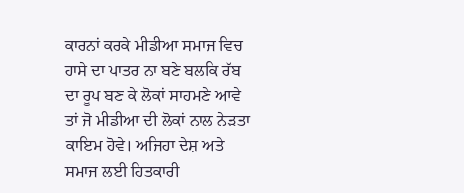ਕਾਰਨਾਂ ਕਰਕੇ ਮੀਡੀਆ ਸਮਾਜ ਵਿਚ ਹਾਸੇ ਦਾ ਪਾਤਰ ਨਾ ਬਣੇ ਬਲਕਿ ਰੱਬ ਦਾ ਰੂਪ ਬਣ ਕੇ ਲੋਕਾਂ ਸਾਹਮਣੇ ਆਵੇ ਤਾਂ ਜੋ ਮੀਡੀਆ ਦੀ ਲੋਕਾਂ ਨਾਲ ਨੇੜਤਾ ਕਾਇਮ ਹੋਵੇ। ਅਜਿਹਾ ਦੇਸ਼ ਅਤੇ ਸਮਾਜ ਲਈ ਹਿਤਕਾਰੀ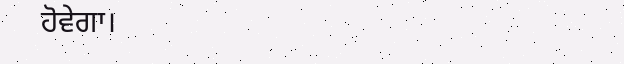ਹੋਵੇਗਾ।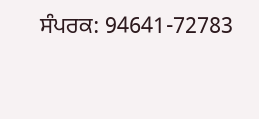ਸੰਪਰਕ: 94641-72783